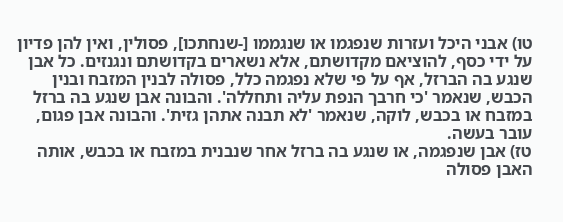טו) אבני היכל ועזרות שנפגמו או שנגממו [-שנחתכו], פסולין, ואין להן פדיון על ידי כסף, להוציאם מקדושתם, אלא נשארים בקדושתם ונגנזים. כל אבן שנגע בה הברזל, אף על פי שלא נפגמה כלל, פסולה לבנין המזבח ובנין הכבש, שנאמר 'כי חרבך הנפת עליה ותחללה'. והבונה אבן שנגע בה ברזל במזבח או בכבש, לוקה, שנאמר 'לא תבנה אתהן גזית'. והבונה אבן פגום, עובר בעשה.
טז) אבן שנפגמה, או שנגע בה ברזל אחר שנבנית במזבח או בכבש, אותה האבן פסולה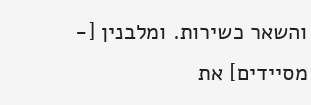והשאר כשירות. ומלבנין [- מסיידים] את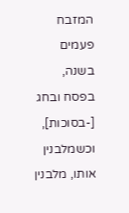המזבח פעמים בשנה, בפסח ובחג [-בסוכות], וכשמלבנין אותו, מלבנין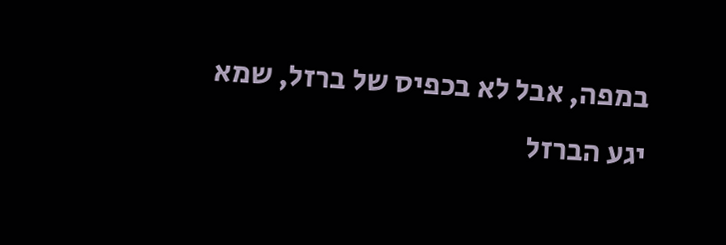במפה, אבל לא בכפיס של ברזל, שמא יגע הברזל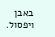באבן ויפסול.